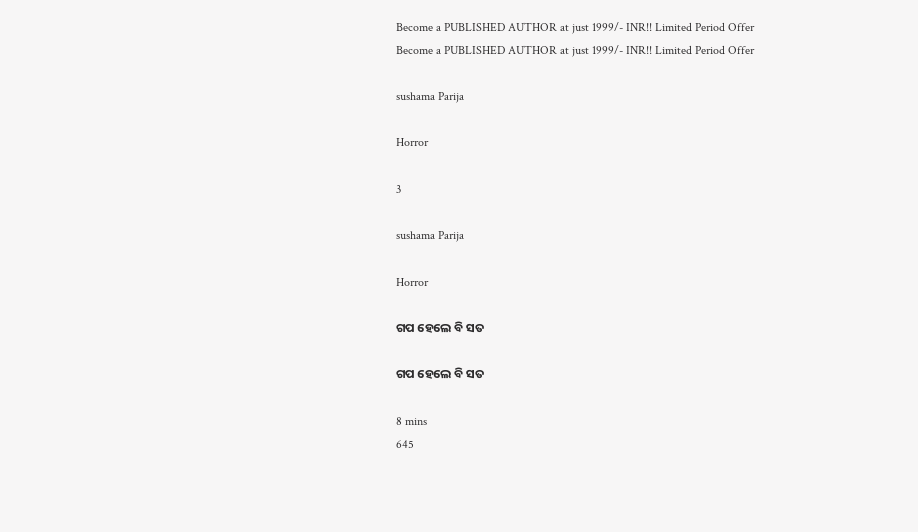Become a PUBLISHED AUTHOR at just 1999/- INR!! Limited Period Offer
Become a PUBLISHED AUTHOR at just 1999/- INR!! Limited Period Offer

sushama Parija

Horror

3

sushama Parija

Horror

ଗପ ହେଲେ ବି ସତ

ଗପ ହେଲେ ବି ସତ

8 mins
645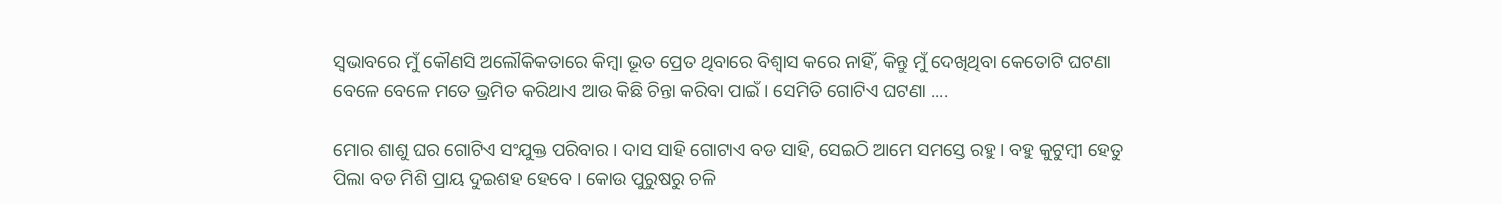ସ୍ୱଭାବରେ ମୁଁ କୌଣସି ଅଲୌକିକତାରେ କିମ୍ବା ଭୂତ ପ୍ରେତ ଥିବାରେ ବିଶ୍ବାସ କରେ ନାହିଁ, କିନ୍ତୁ ମୁଁ ଦେଖିଥିବା କେତୋଟି ଘଟଣା ବେଳେ ବେଳେ ମତେ ଭ୍ରମିତ କରିଥାଏ ଆଉ କିଛି ଚିନ୍ତା କରିବା ପାଇଁ । ସେମିତି ଗୋଟିଏ ଘଟଣା ....

ମୋର ଶାଶୁ ଘର ଗୋଟିଏ ସଂଯୁକ୍ତ ପରିବାର । ଦାସ ସାହି ଗୋଟାଏ ବଡ ସାହି, ସେଇଠି ଆମେ ସମସ୍ତେ ରହୁ । ବହୁ କୁଟୁମ୍ବୀ ହେତୁ ପିଲା ବଡ ମିଶି ପ୍ରାୟ ଦୁଇଶହ ହେବେ । କୋଉ ପୁରୁଷରୁ ଚଳି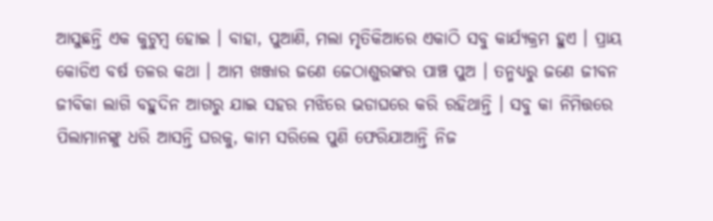ଆସୁଛନ୍ତି ଏକ କୁଟୁମ୍ବ ହୋଇ । ବାହା, ପୁଆଣି, ମଲା ମୃତିକିଆରେ ଏକାଠି ସବୁ କାର୍ଯ୍ୟକ୍ରମ ହୁଏ । ପ୍ରାୟ କୋଡିଏ ବର୍ଷ ତଳର କଥା । ଆମ ଖଞ୍ଜାର ଜଣେ ଜେଠାଶୁରଙ୍କର ପାଞ୍ଚ ପୁଅ । ତନ୍ମଧ୍ୟରୁ ଜଣେ ଜୀବନ ଜୀବିକା ଲାଗି ବହୁଦିନ ଆଗରୁ ଯାଇ ସହର ମଝିରେ ଭଡାଘରେ କରି ରହିଥାନ୍ତି । ସବୁ କା ନିମିତ୍ତରେ ପିଲାମାନଙ୍କୁ ଧରି ଆସନ୍ତି ଘରକୁ, କାମ ସରିଲେ ପୁଣି ଫେରିଯାଆନ୍ତି ନିଜ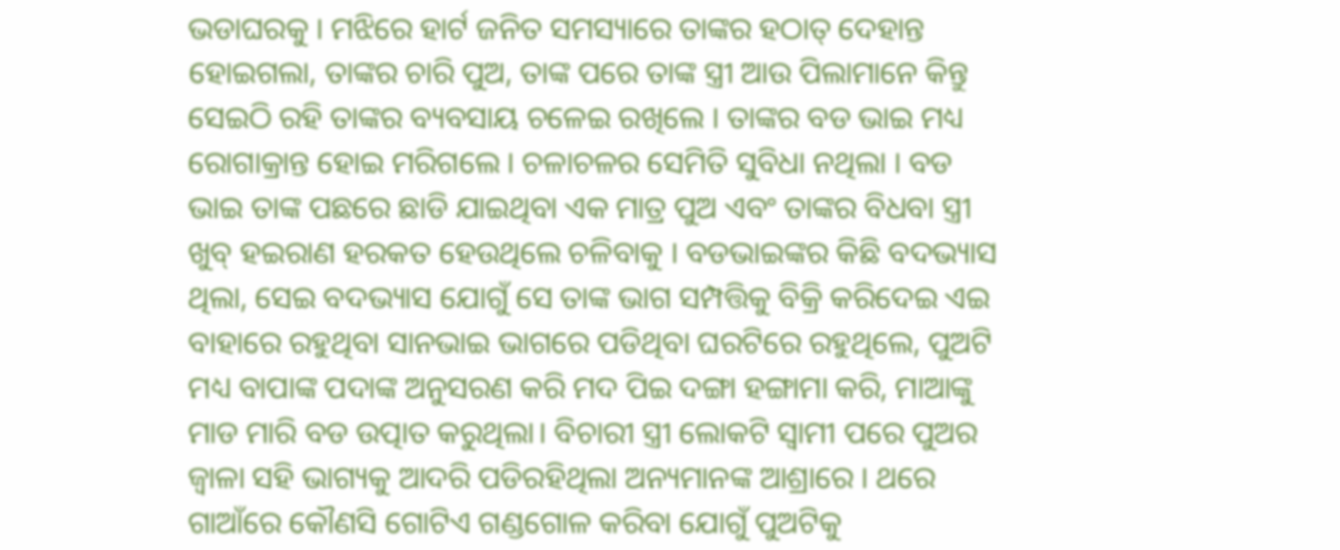ଭଡାଘରକୁ । ମଝିରେ ହାର୍ଟ ଜନିତ ସମସ୍ୟାରେ ତାଙ୍କର ହଠାତ୍ ଦେହାନ୍ତ ହୋଇଗଲା, ତାଙ୍କର ଚାରି ପୁଅ, ତାଙ୍କ ପରେ ତାଙ୍କ ସ୍ତ୍ରୀ ଆଉ ପିଲାମାନେ କିନ୍ତୁ ସେଇଠି ରହି ତାଙ୍କର ବ୍ୟବସାୟ ଚଳେଇ ରଖିଲେ । ତାଙ୍କର ବଡ ଭାଇ ମଧ୍ୟ ରୋଗାକ୍ରାନ୍ତ ହୋଇ ମରିଗଲେ । ଚଳାଚଳର ସେମିତି ସୁବିଧା ନଥିଲା । ବଡ ଭାଇ ତାଙ୍କ ପଛରେ ଛାଡି ଯାଇଥିବା ଏକ ମାତ୍ର ପୁଅ ଏବଂ ତାଙ୍କର ବିଧବା ସ୍ତ୍ରୀ ଖୁବ୍ ହଇରାଣ ହରକତ ହେଉଥିଲେ ଚଳିବାକୁ । ବଡଭାଇଙ୍କର କିଛି ବଦଭ୍ୟାସ ଥିଲା, ସେଇ ବଦଭ୍ୟାସ ଯୋଗୁଁ ସେ ତାଙ୍କ ଭାଗ ସମ୍ପତ୍ତିକୁ ବିକ୍ରି କରିଦେଇ ଏଇ ବାହାରେ ରହୁଥିବା ସାନଭାଇ ଭାଗରେ ପଡିଥିବା ଘରଟିରେ ରହୁଥିଲେ, ପୁଅଟି ମଧ୍ୟ ବାପାଙ୍କ ପଦାଙ୍କ ଅନୁସରଣ କରି ମଦ ପିଇ ଦଙ୍ଗା ହଙ୍ଗାମା କରି, ମାଆଙ୍କୁ ମାଡ ମାରି ବଡ ଉତ୍ପାତ କରୁଥିଲା। ବିଚାରୀ ସ୍ତ୍ରୀ ଲୋକଟି ସ୍ୱାମୀ ପରେ ପୁଅର ଜ୍ୱାଳା ସହି ଭାଗ୍ୟକୁ ଆଦରି ପଡିରହିଥିଲା ଅନ୍ୟମାନଙ୍କ ଆଶ୍ରାରେ । ଥରେ ଗାଆଁରେ କୌଣସି ଗୋଟିଏ ଗଣ୍ଡଗୋଳ କରିବା ଯୋଗୁଁ ପୁଅଟିକୁ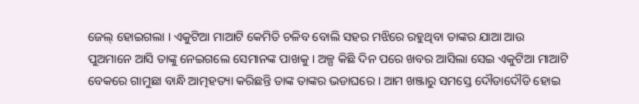ଜେଲ୍ ହୋଇଗଲା । ଏକୁଟିଆ ମାଆଟି କେମିତି ଚଳିବ ବୋଲି ସହର ମଝିରେ ରହୁଥିବା ତାଙ୍କର ଯାଆ ଆଉ ପୁଅମାନେ ଆସି ତାଙ୍କୁ ନେଇଗଲେ ସେମାନଙ୍କ ପାଖକୁ । ଅଳ୍ପ କିଛି ଦିନ ପରେ ଖବର ଆସିଲା ସେଇ ଏକୁଟିଆ ମାଆଟି ବେକରେ ଗାମୁଛା ବାନ୍ଧି ଆତ୍ମହତ୍ୟା କରିଛନ୍ତି ତାଙ୍କ ତାଙ୍କର ଭଡାଘରେ । ଆମ ଖଞ୍ଜାରୁ ସମସ୍ତେ ଦୌଡାଦୌଡି ହୋଇ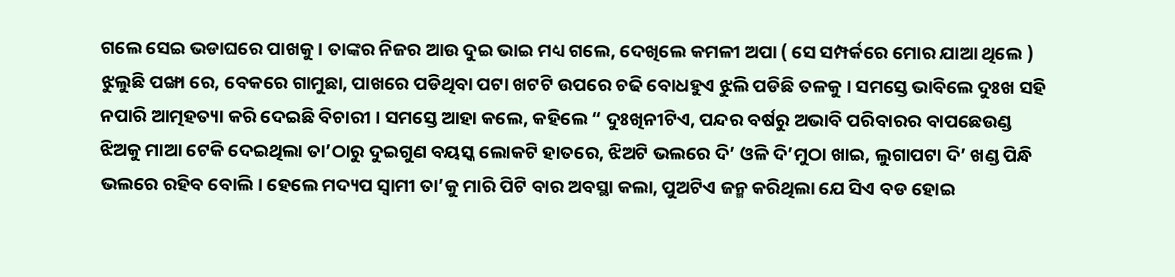ଗଲେ ସେଇ ଭଡାଘରେ ପାଖକୁ । ତାଙ୍କର ନିଜର ଆଉ ଦୁଇ ଭାଇ ମଧ୍ୟ ଗଲେ, ଦେଖିଲେ କମଳୀ ଅପା ( ସେ ସମ୍ପର୍କରେ ମୋର ଯାଆ ଥିଲେ ) ଝୁଲୁଛି ପଙ୍ଖା ରେ, ବେକରେ ଗାମୁଛା, ପାଖରେ ପଡିଥିବା ପଟା ଖଟଟି ଉପରେ ଚଢି ବୋଧହୁଏ ଝୁଲି ପଡିଛି ତଳକୁ । ସମସ୍ତେ ଭାବିଲେ ଦୁଃଖ ସହି ନପାରି ଆତ୍ମହତ୍ୟା କରି ଦେଇଛି ବିଚାରୀ । ସମସ୍ତେ ଆହା କଲେ, କହିଲେ “ ଦୁଃଖିନୀଟିଏ, ପନ୍ଦର ବର୍ଷରୁ ଅଭାବି ପରିବାରର ବାପଛେଉଣ୍ଡ ଝିଅକୁ ମାଆ ଟେକି ଦେଇଥିଲା ତା’ଠାରୁ ଦୁଇଗୁଣ ବୟସ୍କ ଲୋକଟି ହାତରେ, ଝିଅଟି ଭଲରେ ଦି’ ଓଳି ଦି’ମୁଠା ଖାଇ, ଲୁଗାପଟା ଦି’ ଖଣ୍ଡ ପିନ୍ଧି ଭଲରେ ରହିବ ବୋଲି। ହେଲେ ମଦ୍ୟପ ସ୍ୱାମୀ ତା’କୁ ମାରି ପିଟି ବାର ଅବସ୍ଥା କଲା, ପୁଅଟିଏ ଜନ୍ମ କରିଥିଲା ଯେ ସିଏ ବଡ ହୋଇ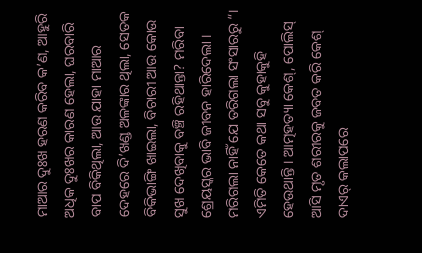ମାଆର ଦୁଃଖ ହରଣ କରିବ କ’ଣ, ଆହୁରି ଅଧିକ ଦୁଃଖର କାରଣ ହେଲା, ଘରବାରି ବାପ ବିକିଥିଲା, ଆଉ ଯାହା ମାଆର ଦେହରେ ଦି’ଖଣ୍ଡ ଅଳଙ୍କାର ଥିଲା, ସେତକ ବିକିଭାଙ୍ଗି ଖାଇଲା, ବିଚାରୀ ଆଉ କୋଉ ସୁଖ ଦେଖିବାକୁ ବଞ୍ଚି ରହିଥାନ୍ତା? ମରିବା ଶ୍ରେୟସ୍କର ଭାବି ଜୀବନ ହାରିଦେଲା । ମରିଗଲା ନାହିଁ ଯେ ତରିଗଲା ସଂସାରରୁ “। ଏମିତି କେତେ କଥା ସବୁ କୁହାକୁହି ହେଉଥାନ୍ତି । ଆତ୍ମହତ୍ୟା କେଶ୍, ପୋଲିସ୍ ଆସି ମୃତ ଶରୀରକୁ ଜବତ କରି କେଶ୍ ଦାଏର୍ କଲାପରେ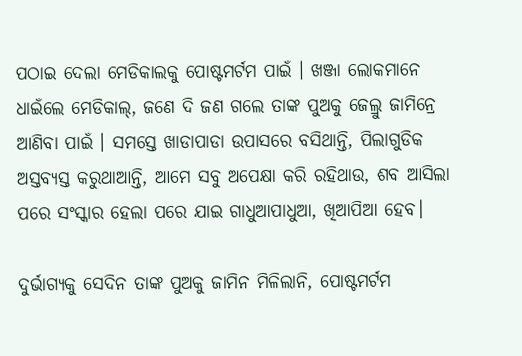ପଠାଇ ଦେଲା ମେଡିକାଲକୁ ପୋଷ୍ଟମର୍ଟମ ପାଇଁ । ଖଞ୍ଜା ଲୋକମାନେ ଧାଇଁଲେ ମେଡିକାଲ୍, ଜଣେ ଦି ଜଣ ଗଲେ ତାଙ୍କ ପୁଅକୁ ଜେଲ୍ରୁ ଜାମିନ୍ରେ ଆଣିବା ପାଇଁ । ସମସ୍ତେ ଖାଡାପାଡା ଉପାସରେ ବସିଥାନ୍ତି, ପିଲାଗୁଡିକ ଅସ୍ତବ୍ୟସ୍ତ କରୁଥାଆନ୍ତି, ଆମେ ସବୁ ଅପେକ୍ଷା କରି ରହିଥାଉ, ଶବ ଆସିଲା ପରେ ସଂସ୍କାର ହେଲା ପରେ ଯାଇ ଗାଧୁଆପାଧୁଆ, ଖିଆପିଆ ହେବ।

ଦୁର୍ଭାଗ୍ୟକୁ ସେଦିନ ତାଙ୍କ ପୁଅକୁ ଜାମିନ ମିଳିଲାନି, ପୋଷ୍ଟମର୍ଟମ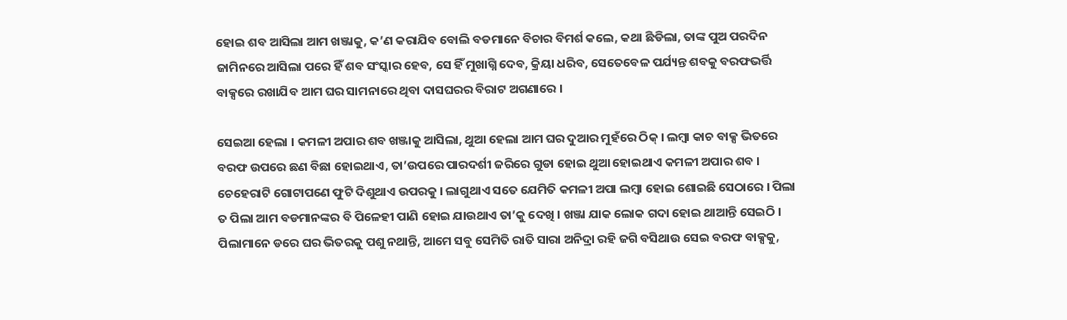ହୋଇ ଶବ ଆସିଲା ଆମ ଖଞ୍ଜାକୁ, କ’ଣ କରାଯିବ ବୋଲି ବଡମାନେ ବିଚାର ବିମର୍ଶ କଲେ, କଥା ଛିଡିଲା, ତାଙ୍କ ପୁଅ ପରଦିନ ଜାମିନରେ ଆସିଲା ପରେ ହିଁ ଶବ ସଂସ୍କାର ହେବ, ସେ ହିଁ ମୁଖାଗ୍ନି ଦେବ, କ୍ରିୟା ଧରିବ, ସେତେବେଳ ପର୍ଯ୍ୟନ୍ତ ଶବକୁ ବରଫଭର୍ତ୍ତି ବାକ୍ସରେ ରଖାଯିବ ଆମ ଘର ସାମନାରେ ଥିବା ଦାସଘରର ବିରାଟ ଅଗଣାରେ ।

ସେଇଆ ହେଲା । କମଳୀ ଅପାର ଶବ ଖଞ୍ଜାକୁ ଆସିଲା, ଥୁଆ ହେଲା ଆମ ଘର ଦୁଆର ମୁହଁରେ ଠିକ୍ । ଲମ୍ବା କାଚ ବାକ୍ସ ଭିତରେ ବରଫ ଉପରେ ଛଣ ବିଛା ହୋଇଥାଏ, ତା’ଉପରେ ପାରଦର୍ଶୀ ଜରିରେ ଗୁଡା ହୋଇ ଥୁଆ ହୋଇଥାଏ କମଳୀ ଅପାର ଶବ । ଚେହେରାଟି ଗୋଟାପଣେ ଫୁଟି ଦିଶୁଥାଏ ଉପରକୁ । ଲାଗୁଥାଏ ସତେ ଯେମିତି କମଳୀ ଅପା ଲମ୍ବା ହୋଇ ଶୋଇଛି ସେଠାରେ । ପିଲା ତ ପିଲା ଆମ ବଡମାନଙ୍କର ବି ପିଳେହୀ ପାଣି ହୋଇ ଯାଉଥାଏ ତା’କୁ ଦେଖି । ଖଞ୍ଜା ଯାକ ଲୋକ ଗଦା ହୋଇ ଥାଆନ୍ତି ସେଇଠି । ପିଲାମାନେ ଡରେ ଘର ଭିତରକୁ ପଶୁ ନଥାନ୍ତି, ଆମେ ସବୁ ସେମିତି ରାତି ସାରା ଅନିଦ୍ରା ରହି ଜଗି ବସିଥାଉ ସେଇ ବରଫ ବାକ୍ସକୁ,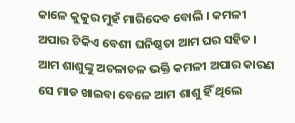କାଳେ କୁକୁର ମୁହଁ ମାରିଦେବ ବୋଲି । କମଳୀ ଅପାର ଟିକିଏ ବେଶୀ ଘନିଷ୍ଠତା ଆମ ଘର ସହିତ । ଆମ ଶାଶୁଙ୍କୁ ଅଚଳାଚଳ ଭକ୍ତି କମଳୀ ଅପାର କାରଣ ସେ ମାଡ ଖାଇବା ବେଳେ ଆମ ଶାଶୁ ହିଁ ଥିଲେ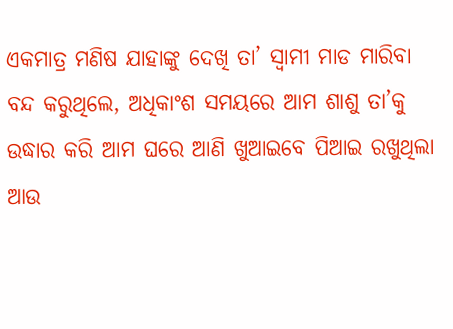ଏକମାତ୍ର ମଣିଷ ଯାହାଙ୍କୁ ଦେଖି ତା’ ସ୍ୱାମୀ ମାଡ ମାରିବା ବନ୍ଦ କରୁଥିଲେ, ଅଧିକାଂଶ ସମୟରେ ଆମ ଶାଶୁ ତା’କୁ ଉଦ୍ଧାର କରି ଆମ ଘରେ ଆଣି ଖୁଆଇବେ ପିଆଇ ରଖୁଥିଲା ଆଉ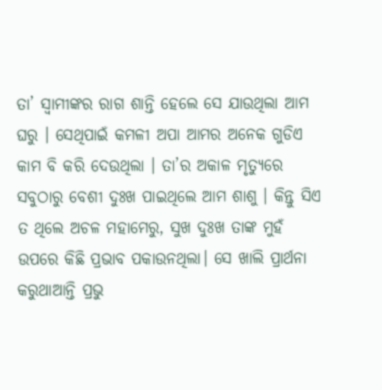ତା’ ସ୍ୱାମୀଙ୍କର ରାଗ ଶାନ୍ତି ହେଲେ ସେ ଯାଉଥିଲା ଆମ ଘରୁ । ସେଥିପାଇଁ କମଳୀ ଅପା ଆମର ଅନେକ ଗୁଡିଏ କାମ ବି କରି ଦେଉଥିଲା । ତା’ର ଅକାଳ ମୃତ୍ୟୁରେ ସବୁଠାରୁ ବେଶୀ ଦୁଃଖ ପାଇଥିଲେ ଆମ ଶାଶୁ । କିନ୍ତୁ ସିଏ ତ ଥିଲେ ଅଚଳ ମହାମେରୁ, ସୁଖ ଦୁଃଖ ତାଙ୍କ ମୁହଁ ଉପରେ କିଛି ପ୍ରଭାବ ପକାଉନଥିଲା। ସେ ଖାଲି ପ୍ରାର୍ଥନା କରୁଥାଆନ୍ତି ପ୍ରଭୁ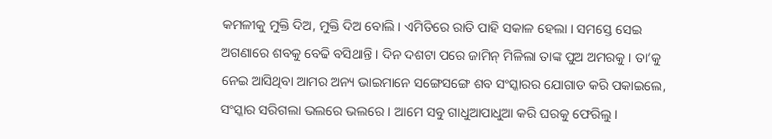କମଳୀକୁ ମୁକ୍ତି ଦିଅ, ମୁକ୍ତି ଦିଅ ବୋଲି । ଏମିତିରେ ରାତି ପାହି ସକାଳ ହେଲା । ସମସ୍ତେ ସେଇ ଅଗଣାରେ ଶବକୁ ବେଢି ବସିଥାନ୍ତି । ଦିନ ଦଶଟା ପରେ ଜାମିନ୍ ମିଳିଲା ତାଙ୍କ ପୁଅ ଅମରକୁ । ତା’କୁ ନେଇ ଆସିଥିବା ଆମର ଅନ୍ୟ ଭାଇମାନେ ସଙ୍ଗେସଙ୍ଗେ ଶବ ସଂସ୍କାରର ଯୋଗାଡ କରି ପକାଇଲେ, ସଂସ୍କାର ସରିଗଲା ଭଲରେ ଭଲରେ । ଆମେ ସବୁ ଗାଧୁଆପାଧୁଆ କରି ଘରକୁ ଫେରିଲୁ।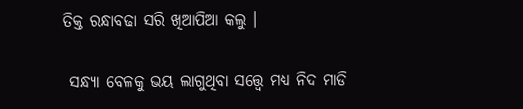ତିକ୍ତ ରନ୍ଧାବଢା ସରି ଖିଆପିଆ କଲୁ ।

 ସନ୍ଧ୍ୟା ବେଳକୁ ଭୟ ଲାଗୁଥିବା ସତ୍ତ୍ୱେ ମଧ୍ୟ ନିଦ ମାଡି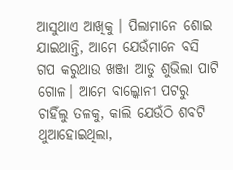ଆସୁଥାଏ ଆଖିକୁ । ପିଲାମାନେ ଶୋଇ ଯାଇଥାନ୍ତି, ଆମେ ଯେଉଁମାନେ ବସି ଗପ କରୁଥାଉ ଖଞ୍ଜା ଆଡୁ ଶୁଭିଲା ପାଟି ଗୋଳ। ଆମେ ବାଲ୍କୋନୀ ପଟରୁ ଚାହିଁଲୁ ତଳକୁ, କାଲି ଯେଉଁଠି ଶବଟି ଥୁଆହୋଇଥିଲା,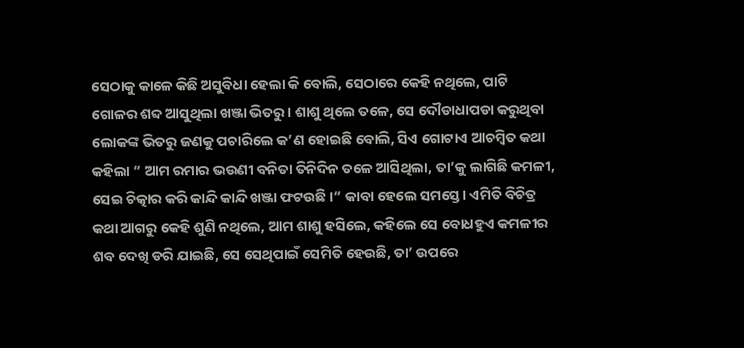ସେଠାକୁ କାଳେ କିଛି ଅସୁବିଧା ହେଲା କି ବୋଲି, ସେଠାରେ କେହି ନଥିଲେ, ପାଟି ଗୋଳର ଶବ୍ଦ ଆସୁଥିଲା ଖଞ୍ଜା ଭିତରୁ। ଶାଶୁ ଥିଲେ ତଳେ, ସେ ଦୌଡାଧାପଡା କରୁଥିବା ଲୋକଙ୍କ ଭିତରୁ ଜଣକୁ ପଚାରିଲେ କ’ଣ ହୋଇଛି ବୋଲି, ସିଏ ଗୋଟାଏ ଆଚମ୍ବିତ କଥା କହିଲା “ ଆମ ରମାର ଭଉଣୀ ବନିତା ତିନିଦିନ ତଳେ ଆସିଥିଲା, ତା’କୁ ଲାଗିଛି କମଳୀ, ସେଇ ଚିତ୍କାର କରି କାନ୍ଦି କାନ୍ଦି ଖଞ୍ଜା ଫଟଉଛି ।“ କାବା ହେଲେ ସମସ୍ତେ। ଏମିତି ବିଚିତ୍ର କଥା ଆଗରୁ କେହି ଶୁଣି ନଥିଲେ, ଆମ ଶାଶୁ ହସିଲେ, କହିଲେ ସେ ବୋଧହୁଏ କମଳୀର ଶବ ଦେଖି ଡରି ଯାଇଛି, ସେ ସେଥିପାଇଁ ସେମିତି ହେଉଛି, ତା’ ଉପରେ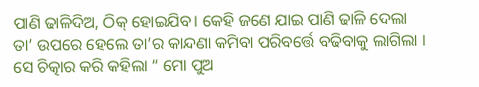ପାଣି ଢାଳିଦିଅ, ଠିକ୍ ହୋଇଯିବ। କେହି ଜଣେ ଯାଇ ପାଣି ଢାଳି ଦେଲା ତା’ ଉପରେ ହେଲେ ତା’ର କାନ୍ଦଣା କମିବା ପରିବର୍ତ୍ତେ ବଢିବାକୁ ଲାଗିଲା । ସେ ଚିତ୍କାର କରି କହିଲା “ ମୋ ପୁଅ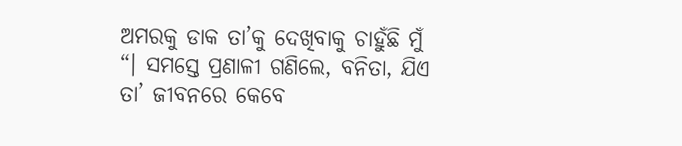ଅମରକୁ ଡାକ ତା’କୁ ଦେଖିବାକୁ ଚାହୁଁଛି ମୁଁ “। ସମସ୍ତେ ପ୍ରଣାଳୀ ଗଣିଲେ, ବନିତା, ଯିଏ ତା’ ଜୀବନରେ କେବେ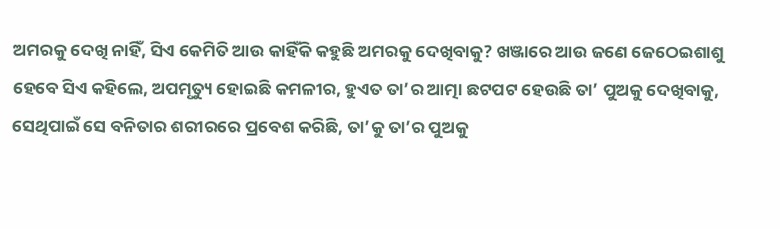ଅମରକୁ ଦେଖି ନାହିଁ, ସିଏ କେମିତି ଆଉ କାହିଁକି କହୁଛି ଅମରକୁ ଦେଖିବାକୁ? ଖଞ୍ଜାରେ ଆଉ ଜଣେ ଜେଠେଇଶାଶୁ ହେବେ ସିଏ କହିଲେ, ଅପମୃତ୍ୟୁ ହୋଇଛି କମଳୀର, ହୁଏତ ତା’ର ଆତ୍ମା ଛଟପଟ ହେଉଛି ତା’ ପୁଅକୁ ଦେଖିବାକୁ, ସେଥିପାଇଁ ସେ ବନିତାର ଶରୀରରେ ପ୍ରବେଶ କରିଛି, ତା’କୁ ତା’ର ପୁଅକୁ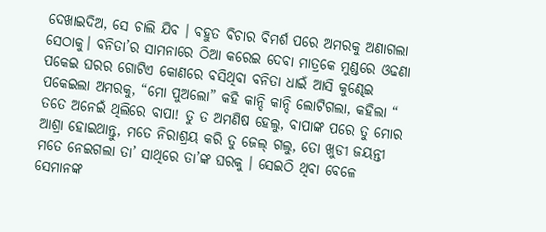ଦେଖାଇଦିଅ, ସେ ଚାଲି ଯିବ । ବହୁତ ବିଚାର ବିମର୍ଶ ପରେ ଅମରକୁ ଅଣାଗଲା ସେଠାକୁ। ବନିତା’ର ସାମନାରେ ଠିଆ କରେଇ ଦେବା ମାତ୍ରକେ ମୁଣ୍ଡରେ ଓଢଣା ପକେଇ ଘରର ଗୋଟିଏ କୋଣରେ ବସିଥିବା ବନିତା ଧାଇଁ ଆସି କୁଣ୍ଢେଇ ପକେଇଲା ଅମରକୁ, “ମୋ ପୁଅଲୋ” କହି କାନ୍ଦି କାନ୍ଦି ଲୋଟିଗଲା, କହିଲା “ ତତେ ଅନେଇଁ ଥିଲିରେ ବାପା! ତୁ ତ ଅମଣିଷ ହେଲୁ, ବାପାଙ୍କ ପରେ ତୁ ମୋର ଆଶ୍ରା ହୋଇଥାନ୍ତୁ, ମତେ ନିରାଶ୍ରୟ କରି ତୁ ଜେଲ୍ ଗଲୁ, ତୋ ଖୁଡୀ ଜୟନ୍ତୀ ମତେ ନେଇଗଲା ତା’ ସାଥିରେ ତା’ଙ୍କ ଘରକୁ । ସେଇଠି ଥିବା ବେଳେ ସେମାନଙ୍କ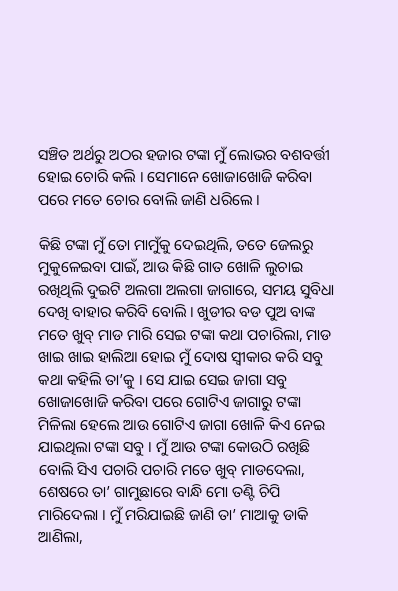ସଞ୍ଚିତ ଅର୍ଥରୁ ଅଠର ହଜାର ଟଙ୍କା ମୁଁ ଲୋଭର ବଶବର୍ତ୍ତୀ ହୋଇ ଚୋରି କଲି । ସେମାନେ ଖୋଜାଖୋଜି କରିବା ପରେ ମତେ ଚୋର ବୋଲି ଜାଣି ଧରିଲେ ।

କିଛି ଟଙ୍କା ମୁଁ ତୋ ମାମୁଁକୁ ଦେଇଥିଲି, ତତେ ଜେଲରୁ ମୁକୁଳେଇବା ପାଇଁ, ଆଉ କିଛି ଗାତ ଖୋଳି ଲୁଚାଇ ରଖିଥିଲି ଦୁଇଟି ଅଲଗା ଅଲଗା ଜାଗାରେ, ସମୟ ସୁବିଧା ଦେଖି ବାହାର କରିବି ବୋଲି । ଖୁଡୀର ବଡ ପୁଅ ବାଙ୍କ ମତେ ଖୁବ୍ ମାଡ ମାରି ସେଇ ଟଙ୍କା କଥା ପଚାରିଲା, ମାଡ ଖାଇ ଖାଇ ହାଲିଆ ହୋଇ ମୁଁ ଦୋଷ ସ୍ୱୀକାର କରି ସବୁ କଥା କହିଲି ତା’କୁ । ସେ ଯାଇ ସେଇ ଜାଗା ସବୁ ଖୋଜାଖୋଜି କରିବା ପରେ ଗୋଟିଏ ଜାଗାରୁ ଟଙ୍କା ମିଳିଲା ହେଲେ ଆଉ ଗୋଟିଏ ଜାଗା ଖୋଳି କିଏ ନେଇ ଯାଇଥିଲା ଟଙ୍କା ସବୁ । ମୁଁ ଆଉ ଟଙ୍କା କୋଉଠି ରଖିଛି ବୋଲି ସିଏ ପଚାରି ପଚାରି ମତେ ଖୁବ୍ ମାଡଦେଲା, ଶେଷରେ ତା’ ଗାମୁଛାରେ ବାନ୍ଧି ମୋ ତଣ୍ଟି ଚିପି ମାରିଦେଲା । ମୁଁ ମରିଯାଇଛି ଜାଣି ତା’ ମାଆକୁ ଡାକି ଆଣିଲା,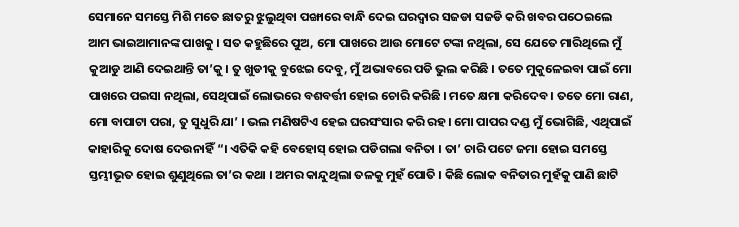ସେମାନେ ସମସ୍ତେ ମିଶି ମତେ ଛାତରୁ ଝୁଲୁଥିବା ପଙ୍ଖାରେ ବାନ୍ଧି ଦେଇ ଘରଦ୍ୱାର ସଜଡା ସଜଡି କରି ଖବର ପଠେଇଲେ ଆମ ଭାଇଆମାନଙ୍କ ପାଖକୁ । ସତ କହୁଛିରେ ପୁଅ, ମୋ ପାଖରେ ଆଉ ମୋଟେ ଟଙ୍କା ନଥିଲା, ସେ ଯେତେ ମାରିଥିଲେ ମୁଁ କୁଆଡୁ ଆଣି ଦେଇଥାନ୍ତି ତା’କୁ । ତୁ ଖୁଡୀକୁ ବୁଝେଇ ଦେବୁ, ମୁଁ ଅଭାବରେ ପଡି ଭୁଲ କରିଛି । ତତେ ମୁକୁଳେଇବା ପାଇଁ ମୋ ପାଖରେ ପଇସା ନଥିଲା, ସେଥିପାଇଁ ଲୋଭରେ ବଶବର୍ତ୍ତୀ ହୋଇ ଚୋରି କରିଛି । ମତେ କ୍ଷମା କରିଦେବ । ତତେ ମୋ ରାଣ, ମୋ ବାପାଟା ପରା, ତୁ ସୁଧୁରି ଯା’ । ଭଲ ମଣିଷଟିଏ ହେଇ ଘରସଂସାର କରି ରହ। ମୋ ପାପର ଦଣ୍ଡ ମୁଁ ଭୋଗିଛି, ଏଥିପାଇଁ କାହାରିକୁ ଦୋଷ ଦେଉନାହିଁ “। ଏତିକି କହି ବେହୋସ୍ ହୋଇ ପଡିଗଲା ବନିତା । ତା’ ଚାରି ପଟେ ଜମା ହୋଇ ସମସ୍ତେ ସ୍ତମ୍ଭୀଭୂତ ହୋଇ ଶୁଣୁଥିଲେ ତା’ର କଥା । ଅମର କାନ୍ଦୁଥିଲା ତଳକୁ ମୁହଁ ପୋତି । କିଛି ଲୋକ ବନିତାର ମୁହଁକୁ ପାଣି ଛାଟି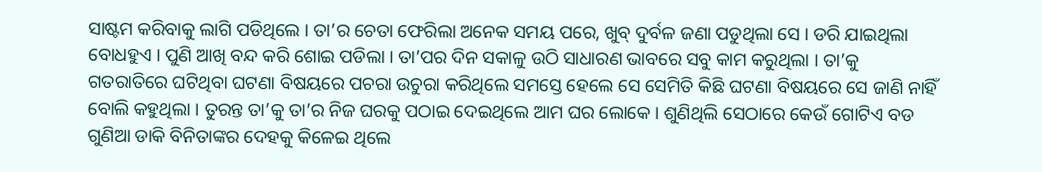ସାଷ୍ଟମ କରିବାକୁ ଲାଗି ପଡିଥିଲେ । ତା’ର ଚେତା ଫେରିଲା ଅନେକ ସମୟ ପରେ, ଖୁବ୍ ଦୁର୍ବଳ ଜଣା ପଡୁଥିଲା ସେ । ଡରି ଯାଇଥିଲା ବୋଧହୁଏ । ପୁଣି ଆଖି ବନ୍ଦ କରି ଶୋଇ ପଡିଲା । ତା’ପର ଦିନ ସକାଳୁ ଉଠି ସାଧାରଣ ଭାବରେ ସବୁ କାମ କରୁଥିଲା । ତା’କୁ ଗତରାତିରେ ଘଟିଥିବା ଘଟଣା ବିଷୟରେ ପଚରା ଉଚୁରା କରିଥିଲେ ସମସ୍ତେ ହେଲେ ସେ ସେମିତି କିଛି ଘଟଣା ବିଷୟରେ ସେ ଜାଣି ନାହିଁ ବୋଲି କହୁଥିଲା । ତୁରନ୍ତ ତା’କୁ ତା’ର ନିଜ ଘରକୁ ପଠାଇ ଦେଇଥିଲେ ଆମ ଘର ଲୋକେ । ଶୁଣିଥିଲି ସେଠାରେ କେଉଁ ଗୋଟିଏ ବଡ ଗୁଣିଆ ଡାକି ବିନିତାଙ୍କର ଦେହକୁ କିଳେଇ ଥିଲେ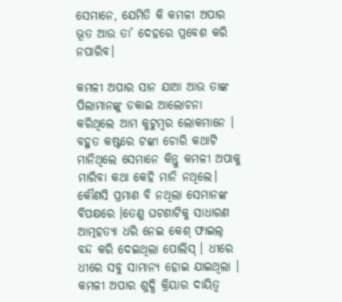ସେମାନେ, ଯେମିତି କି କମଳୀ ଅପାର ଭୂତ ଆଉ ତା’ ଦେହରେ ପ୍ରବେଶ କରି ନପାରିବ।

କମଳୀ ଅପାର ସାନ ଯାଆ ଆଉ ତାଙ୍କ ପିଲାମାନଙ୍କୁ ଡକାଇ ଆଲୋଚନା କରିଥିଲେ ଆମ କୁଟୁମ୍ବର ଲୋକମାନେ । ବହୁତ କଷ୍ଟରେ ଟଙ୍କା ଚୋରି କଥାଟି ମାନିଥିଲେ ସେମାନେ କିନ୍ତୁ କମଳୀ ଅପାକୁ ମାରିବା କଥା କେହି ମାନି ନଥିଲେ। କୌଣସି ପ୍ରମାଣ ବି ନଥିଲା ସେମାନଙ୍କ ବିପକ୍ଷରେ ।ତେଣୁ ଘଟଣାଟିକୁ ସାଧାରଣ ଆତ୍ମହତ୍ୟା ଧରି ନେଇ କେଶ୍ ଫାଇଲ୍ ବନ୍ଦ କରି ଦେଇଥିଲା ପୋଲିସ୍ । ଧୀରେ ଧୀରେ ସବୁ ସାମାନ୍ୟ ହୋଇ ଯାଇଥିଲା । କମଳୀ ଅପାର ଶୁଦ୍ଧି କ୍ରିୟାର ଦାୟିତ୍ୱ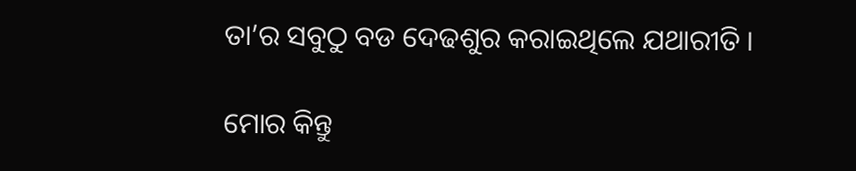ତା’ର ସବୁଠୁ ବଡ ଦେଢଶୁର କରାଇଥିଲେ ଯଥାରୀତି ।

ମୋର କିନ୍ତୁ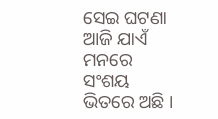ସେଇ ଘଟଣା ଆଜି ଯାଏଁ ମନରେ ସଂଶୟ ଭିତରେ ଅଛି ।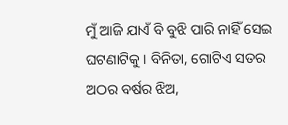ମୁଁ ଆଜି ଯାଏଁ ବି ବୁଝି ପାରି ନାହିଁ ସେଇ ଘଟଣାଟିକୁ । ବିନିତା, ଗୋଟିଏ ସତର ଅଠର ବର୍ଷର ଝିଅ,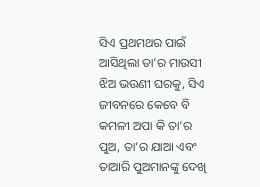ସିଏ ପ୍ରଥମଥର ପାଇଁ ଆସିଥିଲା ତା’ର ମାଉସୀ ଝିଅ ଭଉଣୀ ଘରକୁ, ସିଏ ଜୀବନରେ କେବେ ବି କମଳୀ ଅପା କି ତା’ର ପୁଅ, ତା’ର ଯାଆ ଏବଂ ତାଆରି ପୁଅମାନଙ୍କୁ ଦେଖି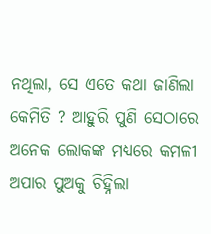ନଥିଲା, ସେ ଏତେ କଥା ଜାଣିଲା କେମିତି ? ଆହୁରି ପୁଣି ସେଠାରେ ଅନେକ ଲୋକଙ୍କ ମଧ୍ୟରେ କମଳୀ ଅପାର ପୁଅକୁ ଚିହ୍ନିଲା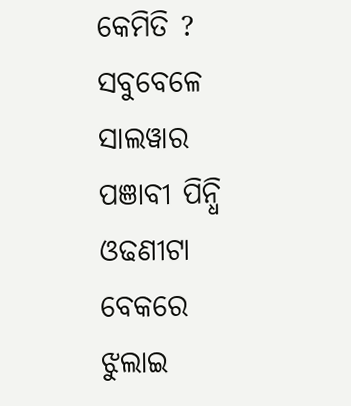କେମିତି ? ସବୁବେଳେ ସାଲୱାର ପଞାବୀ ପିନ୍ଧି ଓଢଣୀଟା ବେକରେ ଝୁଲାଇ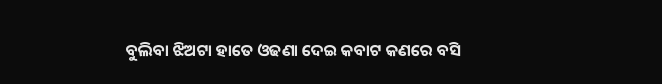ବୁଲିବା ଝିଅଟା ହାତେ ଓଢଣା ଦେଇ କବାଟ କଣରେ ବସି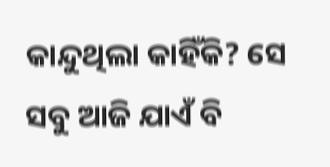କାନ୍ଦୁଥିଲା କାହିଁକି? ସେ ସବୁ ଆଜି ଯାଏଁ ବି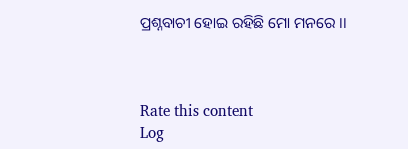ପ୍ରଶ୍ନବାଚୀ ହୋଇ ରହିଛି ମୋ ମନରେ ।।



Rate this content
Log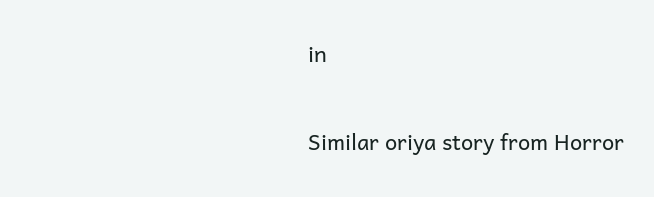in

Similar oriya story from Horror